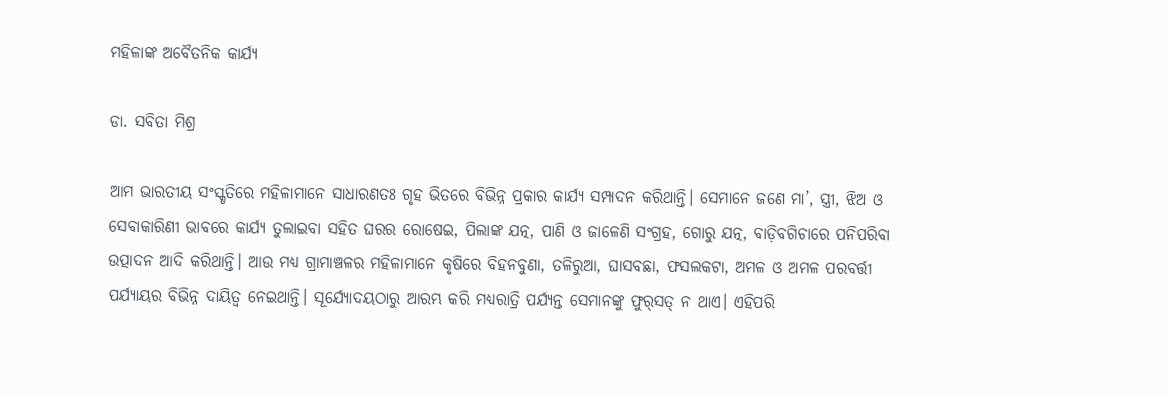ମହିଳାଙ୍କ ଅବୈତନିକ କାର୍ଯ୍ୟ

ଡା. ସବିତା ମିଶ୍ର

ଆମ ଭାରତୀୟ ସଂସ୍କୃତିରେ ମହିଳାମାନେ ସାଧାରଣତଃ ଗୃହ ଭିତରେ ବିଭିନ୍ନ ପ୍ରକାର କାର୍ଯ୍ୟ ସମ୍ପାଦନ କରିଥାନ୍ତି। ସେମାନେ ଜଣେ ମା’, ସ୍ତ୍ରୀ, ଝିଅ ଓ ସେବାକାରିଣୀ ଭାବରେ କାର୍ଯ୍ୟ ତୁଲାଇବା ସହିତ ଘରର ରୋଷେଇ, ପିଲାଙ୍କ ଯତ୍ନ, ପାଣି ଓ ଜାଳେଣି ସଂଗ୍ରହ, ଗୋରୁ ଯତ୍ନ, ବାଡ଼ିବଗିଚାରେ ପନିପରିବା ଉତ୍ପାଦନ ଆଦି କରିଥାନ୍ତି। ଆଉ ମଧ୍ୟ ଗ୍ରାମାଞ୍ଚଳର ମହିଳାମାନେ କୃଷିରେ ବିହନବୁଣା, ତଳିରୁଆ, ଘାସବଛା, ଫସଲକଟା, ଅମଳ ଓ ଅମଳ ପରବର୍ତ୍ତୀ ପର୍ଯ୍ୟାୟର ବିଭିନ୍ନ ଦାୟିତ୍ୱ ନେଇଥାନ୍ତି। ସୂର୍ଯ୍ୟୋଦୟଠାରୁ ଆରମ୍ଭ କରି ମଧ୍ୟରାତ୍ରି ପର୍ଯ୍ୟନ୍ତ ସେମାନଙ୍କୁ ଫୁର୍‌ସତ୍‌ ନ ଥାଏ। ଏହିପରି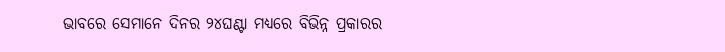ଭାବରେ ସେମାନେ ଦିନର ୨୪ଘଣ୍ଟା ମଧ୍ୟରେ ବିଭିନ୍ନ ପ୍ରକାରର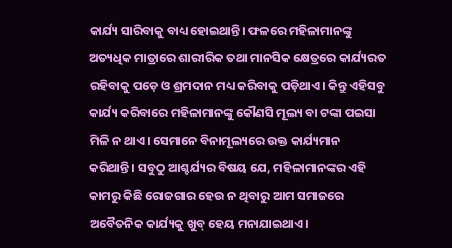କାର୍ଯ୍ୟ ସାରିବାକୁ ବାଧ୍ୟ ହୋଇଥାନ୍ତି। ଫଳରେ ମହିଳାମାନଙ୍କୁ ଅତ୍ୟଧିକ ମାତ୍ରାରେ ଶାରୀରିକ ତଥା ମାନସିକ କ୍ଷେତ୍ରରେ କାର୍ଯ୍ୟରତ ରହିବାକୁ ପଡ଼େ ଓ ଶ୍ରମଦାନ ମଧ୍ୟ କରିବାକୁ ପଡ଼ିଥାଏ। କିନ୍ତୁ ଏହିସବୁ କାର୍ଯ୍ୟ କରିବାରେ ମହିଳାମାନଙ୍କୁ କୌଣସି ମୂଲ୍ୟ ବା ଟଙ୍କା ପଇସା ମିଳି ନ ଥାଏ। ସେମାନେ ବିନାମୂଲ୍ୟରେ ଉକ୍ତ କାର୍ଯ୍ୟମାନ କରିଥାନ୍ତି। ସବୁଠୁ ଆଶ୍ଚର୍ଯ୍ୟର ବିଷୟ ଯେ, ମହିଳାମାନଙ୍କର ଏହି କାମରୁ କିଛି ରୋଜଗାର ହେଉ ନ ଥିବାରୁ ଆମ ସମାଜରେ ଅବୈତନିକ କାର୍ଯ୍ୟକୁ ଖୁବ୍‌ ହେୟ ମନାଯାଇଥାଏ।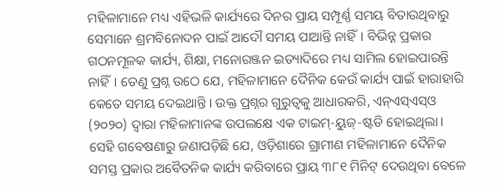ମହିଳାମାନେ ମଧ୍ୟ ଏହିଭଳି କାର୍ଯ୍ୟରେ ଦିନର ପ୍ରାୟ ସମ୍ପୂର୍ଣ୍ଣ ସମୟ ବିତାଉଥିବାରୁ ସେମାନେ ଶ୍ରମବିନୋଦନ ପାଇଁ ଆଦୌ ସମୟ ପାଆନ୍ତି ନାହିଁ। ବିଭିନ୍ନ ପ୍ରକାର ଗଠନମୂଳକ କାର୍ଯ୍ୟ, ଶିକ୍ଷା, ମନୋରଞ୍ଜନ ଇତ୍ୟାଦିରେ ମଧ୍ୟ ସାମିଲ ହୋଇପାରନ୍ତି ନାହିଁ। ତେଣୁ ପ୍ରଶ୍ନ ଉଠେ ଯେ, ମହିଳାମାନେ ଦୈନିକ କେଉଁ କାର୍ଯ୍ୟ ପାଇଁ ହାରାହାରି କେତେ ସମୟ ଦେଇଥାନ୍ତି। ଉକ୍ତ ପ୍ରଶ୍ନର ଗୁରୁତ୍ୱକୁ ଆଧାରକରି, ଏନ୍‌ଏସ୍‌ଏସ୍‌ଓ (୨୦୨୦) ଦ୍ୱାରା ମହିଳାମାନଙ୍କ ଉପଲକ୍ଷେ ଏକ ଟାଇମ୍‌-ୟୁଜ୍‌-ଷ୍ଟଡି ହୋଇଥିଲା। ସେହି ଗବେଷଣାରୁ ଜଣାପଡ଼ିଛି ଯେ, ଓଡ଼ିଶାରେ ଗ୍ରାମୀଣ ମହିଳାମାନେ ଦୈନିକ ସମସ୍ତ ପ୍ରକାର ଅବୈତନିକ କାର୍ଯ୍ୟ କରିବାରେ ପ୍ରାୟ ୩୮୧ ମିନିଟ୍‌ ଦେଉଥିବା ବେଳେ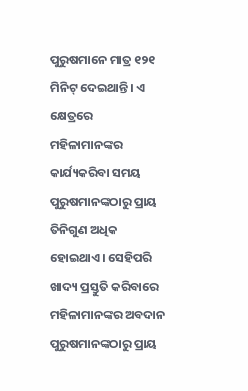ପୁରୁଷମାନେ ମାତ୍ର ୧୨୧ ମିନିଟ୍‌ ଦେଇଥାନ୍ତି। ଏ କ୍ଷେତ୍ରରେ ମହିଳାମାନଙ୍କର କାର୍ଯ୍ୟକରିବା ସମୟ ପୁରୁଷମାନଙ୍କଠାରୁ ପ୍ରାୟ ତିନିଗୁଣ ଅଧିକ ହୋଇଥାଏ। ସେହିପରି ଖାଦ୍ୟ ପ୍ରସ୍ତୁତି କରିବାରେ ମହିଳାମାନଙ୍କର ଅବଦାନ ପୁରୁଷମାନଙ୍କଠାରୁ ପ୍ରାୟ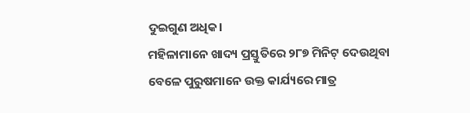ଦୁଇଗୁଣ ଅଧିକ।
ମହିଳାମାନେ ଖାଦ୍ୟ ପ୍ରସ୍ତୁତିରେ ୨୮୭ ମିନିଟ୍‌ ଦେଉଥିବା ବେଳେ ପୁରୁଷମାନେ ଉକ୍ତ କାର୍ଯ୍ୟରେ ମାତ୍ର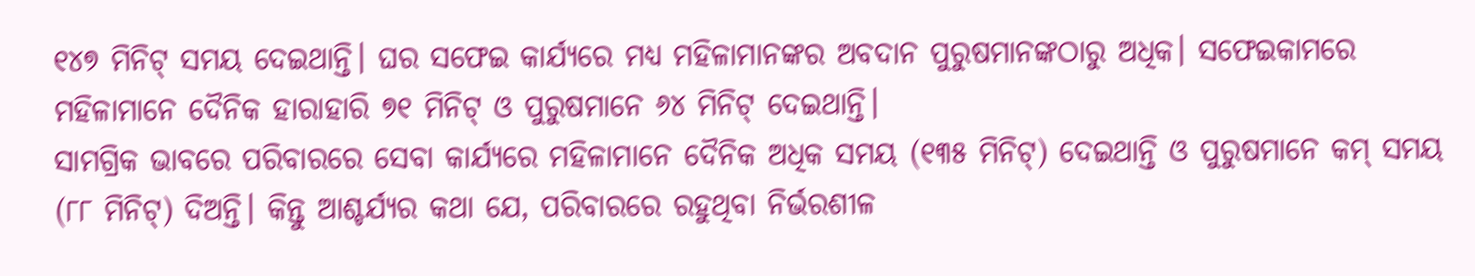୧୪୭ ମିନିଟ୍‌ ସମୟ ଦେଇଥାନ୍ତି। ଘର ସଫେଇ କାର୍ଯ୍ୟରେ ମଧ୍ୟ ମହିଳାମାନଙ୍କର ଅବଦାନ ପୁରୁଷମାନଙ୍କଠାରୁ ଅଧିକ। ସଫେଇକାମରେ ମହିଳାମାନେ ଦୈନିକ ହାରାହାରି ୭୧ ମିନିଟ୍‌ ଓ ପୁରୁଷମାନେ ୬୪ ମିନିଟ୍‌ ଦେଇଥାନ୍ତି।
ସାମଗ୍ରିକ ଭାବରେ ପରିବାରରେ ସେବା କାର୍ଯ୍ୟରେ ମହିଳାମାନେ ଦୈନିକ ଅଧିକ ସମୟ (୧୩୫ ମିନିଟ୍‌) ଦେଇଥାନ୍ତି ଓ ପୁରୁଷମାନେ କମ୍‌ ସମୟ (୮୮ ମିନିଟ୍‌) ଦିଅନ୍ତି। କିନ୍ତୁ ଆଶ୍ଚର୍ଯ୍ୟର କଥା ଯେ, ପରିବାରରେ ରହୁଥିବା ନିର୍ଭରଶୀଳ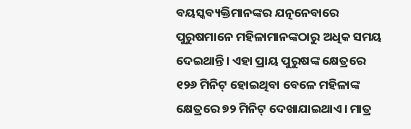ବୟସ୍କବ୍ୟକ୍ତିମାନଙ୍କର ଯତ୍ନନେବାରେ ପୁରୁଷମାନେ ମହିଳାମାନଙ୍କଠାରୁ ଅଧିକ ସମୟ ଦେଇଥାନ୍ତି। ଏହା ପ୍ରାୟ ପୁରୁଷଙ୍କ କ୍ଷେତ୍ରରେ ୧୨୬ ମିନିଟ୍‌ ହୋଇଥିବା ବେଳେ ମହିଳାଙ୍କ କ୍ଷେତ୍ରରେ ୭୨ ମିନିଟ୍‌ ଦେଖାଯାଇଥାଏ। ମାତ୍ର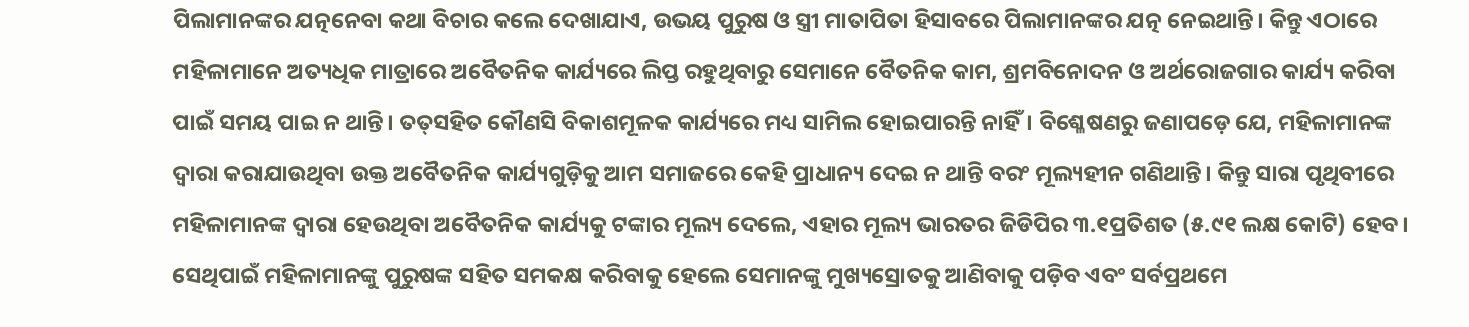ପିଲାମାନଙ୍କର ଯତ୍ନନେବା କଥା ବିଚାର କଲେ ଦେଖାଯାଏ, ଉଭୟ ପୁରୁଷ ଓ ସ୍ତ୍ରୀ ମାତାପିତା ହିସାବରେ ପିଲାମାନଙ୍କର ଯତ୍ନ ନେଇଥାନ୍ତି। କିନ୍ତୁ ଏଠାରେ ମହିଳାମାନେ ଅତ୍ୟଧିକ ମାତ୍ରାରେ ଅବୈତନିକ କାର୍ଯ୍ୟରେ ଲିପ୍ତ ରହୁଥିବାରୁ ସେମାନେ ବୈତନିକ କାମ, ଶ୍ରମବିନୋଦନ ଓ ଅର୍ଥରୋଜଗାର କାର୍ଯ୍ୟ କରିବା ପାଇଁ ସମୟ ପାଇ ନ ଥାନ୍ତି। ତତ୍‌ସହିତ କୌଣସି ବିକାଶମୂଳକ କାର୍ଯ୍ୟରେ ମଧ୍ୟ ସାମିଲ ହୋଇପାରନ୍ତି ନାହିଁ। ବିଶ୍ଳେଷଣରୁ ଜଣାପଡ଼େ ଯେ, ମହିଳାମାନଙ୍କ ଦ୍ୱାରା କରାଯାଉଥିବା ଉକ୍ତ ଅବୈତନିକ କାର୍ଯ୍ୟଗୁଡ଼ିକୁ ଆମ ସମାଜରେ କେହି ପ୍ରାଧାନ୍ୟ ଦେଇ ନ ଥାନ୍ତି ବରଂ ମୂଲ୍ୟହୀନ ଗଣିଥାନ୍ତି। କିନ୍ତୁ ସାରା ପୃଥିବୀରେ ମହିଳାମାନଙ୍କ ଦ୍ୱାରା ହେଉଥିବା ଅବୈତନିକ କାର୍ଯ୍ୟକୁ ଟଙ୍କାର ମୂଲ୍ୟ ଦେଲେ, ଏହାର ମୂଲ୍ୟ ଭାରତର ଜିଡିପିର ୩.୧ପ୍ରତିଶତ (୫.୯୧ ଲକ୍ଷ କୋଟି) ହେବ। ସେଥିପାଇଁ ମହିଳାମାନଙ୍କୁ ପୁରୁଷଙ୍କ ସହିତ ସମକକ୍ଷ କରିବାକୁ ହେଲେ ସେମାନଙ୍କୁ ମୁଖ୍ୟସ୍ରୋତକୁ ଆଣିବାକୁ ପଡ଼ିବ ଏବଂ ସର୍ବପ୍ରଥମେ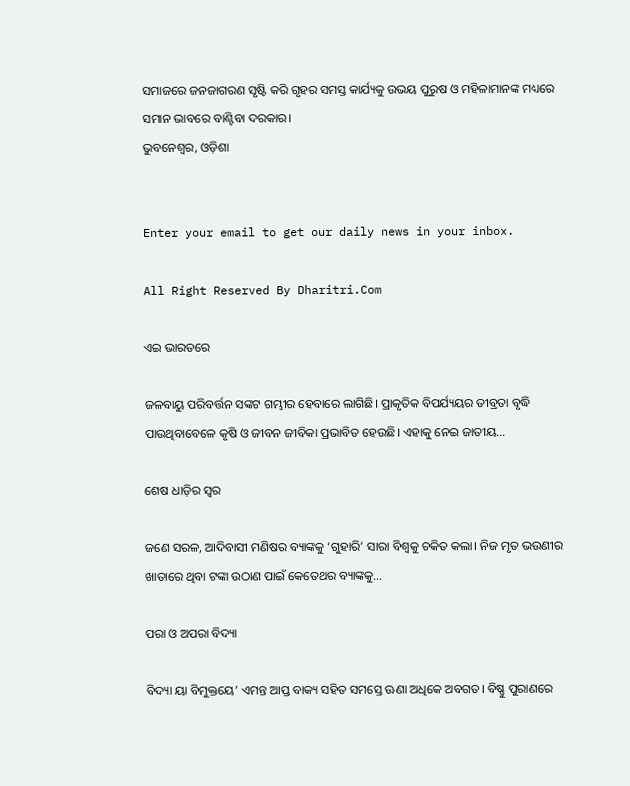ସମାଜରେ ଜନଜାଗରଣ ସୃଷ୍ଟି କରି ଗୃହର ସମସ୍ତ କାର୍ଯ୍ୟକୁ ଉଭୟ ପୁରୁଷ ଓ ମହିଳାମାନଙ୍କ ମଧ୍ୟରେ ସମାନ ଭାବରେ ବାଣ୍ଟିବା ଦରକାର।
ଭୁବନେଶ୍ୱର, ଓଡ଼ିଶା


Enter your email to get our daily news in your inbox.

All Right Reserved By Dharitri.Com

ଏଇ ଭାରତରେ

ଜଳବାୟୁ ପରିବର୍ତ୍ତନ ସଙ୍କଟ ଗମ୍ଭୀର ହେବାରେ ଲାଗିଛି। ପ୍ରାକୃତିକ ବିପର୍ଯ୍ୟୟର ତୀବ୍ରତା ବୃଦ୍ଧି ପାଉଥିବାବେଳେ କୃଷି ଓ ଜୀବନ ଜୀବିକା ପ୍ରଭାବିତ ହେଉଛି। ଏହାକୁ ନେଇ ଜାତୀୟ…

ଶେଷ ଧାଡ଼ିର ସ୍ବର

ଜଣେ ସରଳ, ଆଦିବାସୀ ମଣିଷର ବ୍ୟାଙ୍କକୁ ‘ଗୁହାରି’ ସାରା ବିଶ୍ୱକୁ ଚକିତ କଲା। ନିଜ ମୃତ ଭଉଣୀର ଖାତାରେ ଥିବା ଟଙ୍କା ଉଠାଣ ପାଇଁ କେତେଥର ବ୍ୟାଙ୍କକୁ…

ପରା ଓ ଅପରା ବିଦ୍ୟା

ବିଦ୍ୟା ୟା ବିମୁକ୍ତୟେ’ ଏମନ୍ତ ଆପ୍ତ ବାକ୍ୟ ସହିତ ସମସ୍ତେ ଊଣା ଅଧିକେ ଅବଗତ। ବିଷ୍ଣୁ ପୁରାଣରେ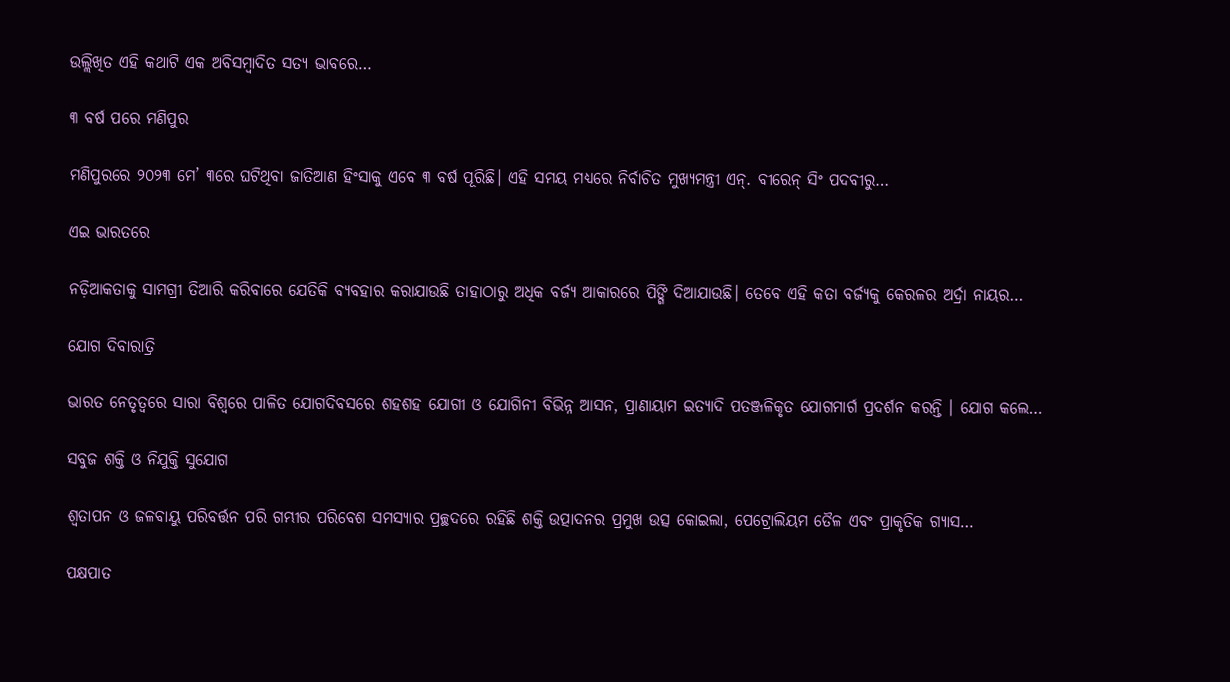ଉଲ୍ଲିଖିତ ଏହି କଥାଟି ଏକ ଅବିସମ୍ବାଦିତ ସତ୍ୟ ଭାବରେ…

୩ ବର୍ଷ ପରେ ମଣିପୁର

ମଣିପୁରରେ ୨୦୨୩ ମେ’ ୩ରେ ଘଟିଥିବା ଜାତିଆଣ ହିଂସାକୁ ଏବେ ୩ ବର୍ଷ ପୂରିଛି। ଏହି ସମୟ ମଧ୍ୟରେ ନିର୍ବାଚିତ ମୁଖ୍ୟମନ୍ତ୍ରୀ ଏନ୍‌. ବୀରେନ୍‌ ସିଂ ପଦବୀରୁ…

ଏଇ ଭାରତରେ

ନଡ଼ିଆକତାକୁ ସାମଗ୍ରୀ ତିଆରି କରିବାରେ ଯେତିକି ବ୍ୟବହାର କରାଯାଉଛି ତାହାଠାରୁ ଅଧିକ ବର୍ଜ୍ୟ ଆକାରରେ ପିଙ୍ଗି ଦିଆଯାଉଛି। ତେବେ ଏହି କତା ବର୍ଜ୍ୟକୁ କେରଳର ଅର୍ଦ୍ରା ନାୟର…

ଯୋଗ ଦିବାରାତ୍ରି

ଭାରତ ନେତୃତ୍ୱରେ ସାରା ବିଶ୍ୱରେ ପାଳିତ ଯୋଗଦିବସରେ ଶହଶହ ଯୋଗୀ ଓ ଯୋଗିନୀ ବିଭିନ୍ନ ଆସନ, ପ୍ରାଣାୟାମ ଇତ୍ୟାଦି ପତଞ୍ଜଳିକୃତ ଯୋଗମାର୍ଗ ପ୍ରଦର୍ଶନ କରନ୍ତି । ଯୋଗ କଲେ…

ସବୁଜ ଶକ୍ତି ଓ ନିଯୁକ୍ତି ସୁଯୋଗ

ଶ୍ୱତାପନ ଓ ଜଳବାୟୁ ପରିବର୍ତ୍ତନ ପରି ଗମ୍ଭୀର ପରିବେଶ ସମସ୍ୟାର ପ୍ରଚ୍ଛଦରେ ରହିଛି ଶକ୍ତି ଉତ୍ପାଦନର ପ୍ରମୁଖ ଉତ୍ସ କୋଇଲା, ପେଟ୍ରୋଲିୟମ ତୈଳ ଏବଂ ପ୍ରାକୃତିକ ଗ୍ୟାସ…

ପକ୍ଷପାତ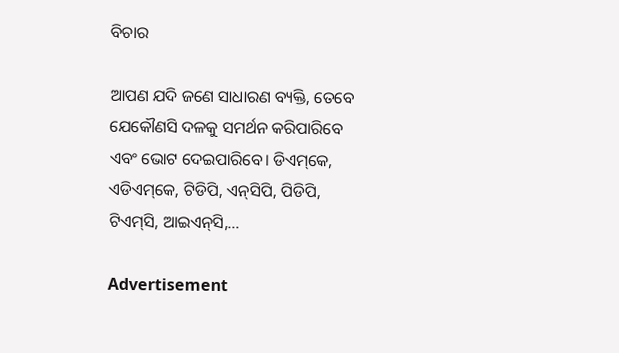ବିଚାର

ଆପଣ ଯଦି ଜଣେ ସାଧାରଣ ବ୍ୟକ୍ତି, ତେବେ ଯେକୌଣସି ଦଳକୁ ସମର୍ଥନ କରିପାରିବେ ଏବଂ ଭୋଟ ଦେଇପାରିବେ। ଡିଏମ୍‌କେ, ଏଡିଏମ୍‌କେ, ଟିଡିପି, ଏନ୍‌ସିପି, ପିଡିପି, ଟିଏମ୍‌ସି, ଆଇଏନ୍‌ସି,…

Advertisement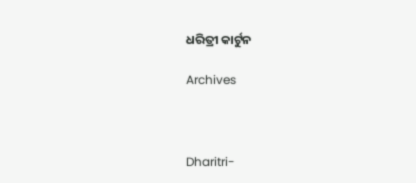ଧରିତ୍ରୀ କାର୍ଟୁନ

Archives



Dharitri-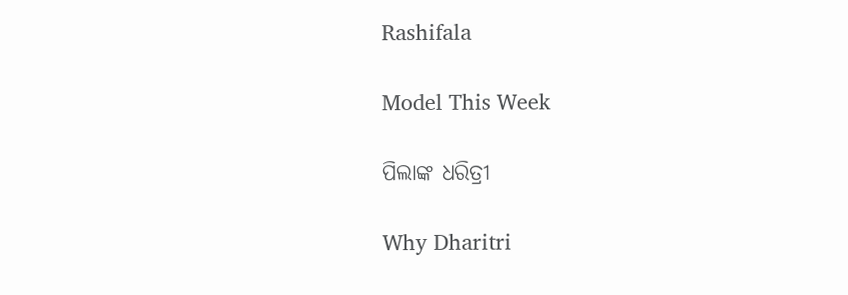Rashifala

Model This Week

ପିଲାଙ୍କ ଧରିତ୍ରୀ

Why Dharitri